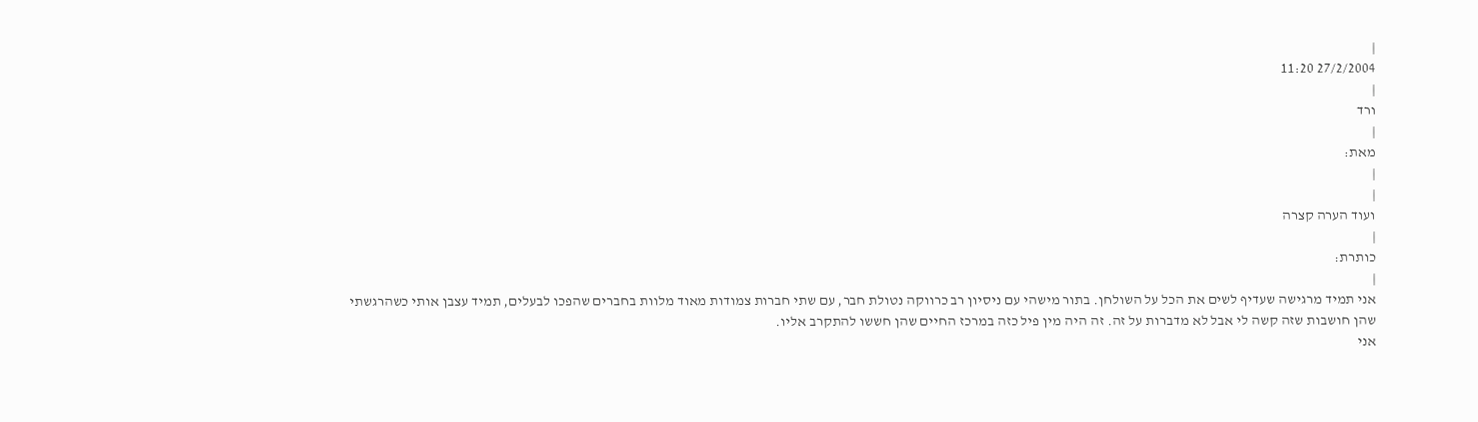|
27/2/2004 11:20
|
ורד
|
מאת:
|
|
ועוד הערה קצרה
|
כותרת:
|
אני תמיד מרגישה שעדיף לשים את הכל על השולחן. בתור מישהי עם ניסיון רב כרווקה נטולת חבר, עם שתי חברות צמודות מאוד מלוות בחברים שהפכו לבעלים, תמיד עצבן אותי כשהרגשתי שהן חושבות שזה קשה לי אבל לא מדברות על זה. זה היה מין פיל כזה במרכז החיים שהן חששו להתקרב אליו.
אני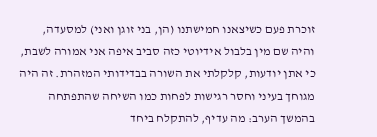זוכרת פעם כשיצאנו חמישתנו (הן, בני זוגן ואני) למסעדה, והיה שם מין בלבול אידיוטי כזה סביב איפה אני אמורה לשבת, כי אתן יודעות, קלקלתי את השורה בבדידותי המזהרת. זה היה מגוחך בעיני וחסר רגישות לפחות כמו השיחה שהתפתחה בהמשך הערב: מה עדיף, להתקלח ביחד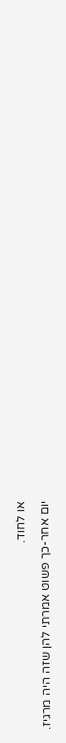או לחוד.
יום אחר-כך פשוט אמרתי להן שזה היה מרגיז.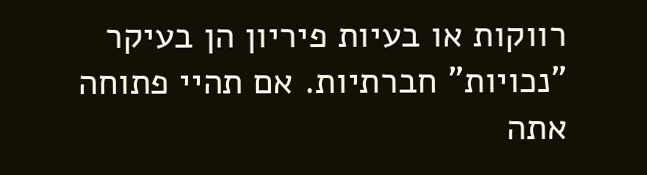רווקות או בעיות פיריון הן בעיקר "נכויות" חברתיות. אם תהיי פתוחה אתה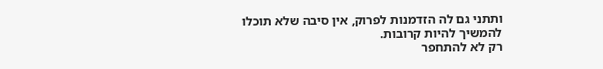ותתני גם לה הזדמנות לפרוק, אין סיבה שלא תוכלו להמשיך להיות קרובות.
רק לא להתחפר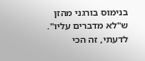בנימוס בורגני מהזן ש"לא מדברים עליו". לדעתי, זה הכי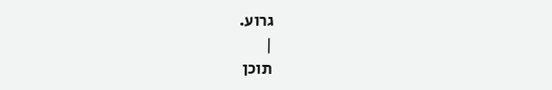גרוע.
|
תוכן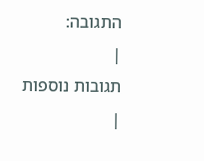התגובה:
|
תגובות נוספות
|